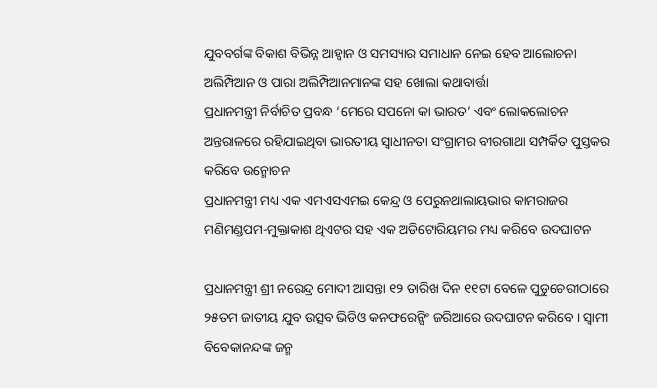ଯୁବବର୍ଗଙ୍କ ବିକାଶ ବିଭିନ୍ନ ଆହ୍ୱାନ ଓ ସମସ୍ୟାର ସମାଧାନ ନେଇ ହେବ ଆଲୋଚନା
ଅଲିମ୍ପିଆନ ଓ ପାରା ଅଲିମ୍ପିଆନମାନଙ୍କ ସହ ଖୋଲା କଥାବାର୍ତ୍ତା
ପ୍ରଧାନମନ୍ତ୍ରୀ ନିର୍ବାଚିତ ପ୍ରବନ୍ଧ ‘ମେରେ ସପନୋ କା ଭାରତ’ ଏବଂ ଲୋକଲୋଚନ ଅନ୍ତରାଳରେ ରହିଯାଇଥିବା ଭାରତୀୟ ସ୍ୱାଧୀନତା ସଂଗ୍ରାମର ବୀରଗାଥା ସମ୍ପର୍କିତ ପୁସ୍ତକର କରିବେ ଉନ୍ମୋଚନ
ପ୍ରଧାନମନ୍ତ୍ରୀ ମଧ୍ୟ ଏକ ଏମଏସଏମଇ କେନ୍ଦ୍ର ଓ ପେରୁନଥାଲାୟଭାର କାମରାଜର ମଣିମଣ୍ଡପମ-ମୁକ୍ତାକାଶ ଥିଏଟର ସହ ଏକ ଅଡିଟୋରିୟମର ମଧ୍ୟ କରିବେ ଉଦଘାଟନ

ପ୍ରଧାନମନ୍ତ୍ରୀ ଶ୍ରୀ ନରେନ୍ଦ୍ର ମୋଦୀ ଆସନ୍ତା ୧୨ ତାରିଖ ଦିନ ୧୧ଟା ବେଳେ ପୁଡୁଚେରୀଠାରେ ୨୫ତମ ଜାତୀୟ ଯୁବ ଉତ୍ସବ ଭିଡିଓ କନଫରେନ୍ସିଂ ଜରିଆରେ ଉଦଘାଟନ କରିବେ । ସ୍ୱାମୀ ବିବେକାନନ୍ଦଙ୍କ ଜନ୍ମ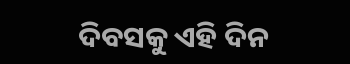ଦିବସକୁ ଏହି ଦିନ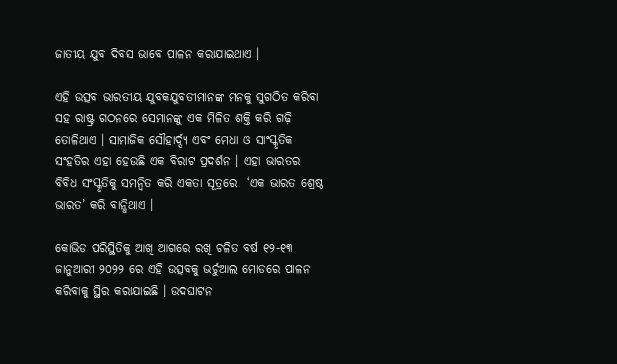ଜାତୀୟ ଯୁବ ଦିବସ ଭାବେ ପାଳନ କରାଯାଇଥାଏ ।

ଏହି ଉତ୍ସବ ଭାରତୀୟ ଯୁବକଯୁବତୀମାନଙ୍କ ମନକୁ ସୁଗଠିତ କରିବା ସହ ରାଷ୍ଟ୍ର ଗଠନରେ ସେମାନଙ୍କୁ ଏକ ମିଳିତ ଶକ୍ତି କରି ଗଢ଼ି ତୋଳିଥାଏ । ସାମାଜିକ ସୌହାର୍ଦ୍ଦ୍ୟ ଏବଂ ମେଧା ଓ ସାଂସ୍କୃତିକ ସଂହତିର ଏହା ହେଉଛି ଏକ ବିରାଟ ପ୍ରଦର୍ଶନ । ଏହା ଭାରତର ବିବିଧ ସଂସ୍କୃତିକୁ ସମନ୍ୱିତ କରି ଏକତା ସୂତ୍ରରେ  ‘ଏକ ଭାରତ ଶ୍ରେଷ୍ଠ ଭାରତ’ କରି ବାନ୍ଧିଥାଏ ।

କୋଭିଡ ପରିସ୍ଥିତିକୁ ଆଖି ଆଗରେ ରଖି ଚଳିତ ବର୍ଷ ୧୨-୧୩ ଜାନୁଆରୀ ୨୦୨୨ ରେ ଏହି ଉତ୍ସବକୁ ଭର୍ଚୁଆଲ ମୋଡରେ ପାଳନ କରିବାକୁ ସ୍ଥିର କରାଯାଇଛି । ଉଦଘାଟନ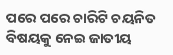ପରେ ପରେ ଚାରିଟି ଚୟନିତ ବିଷୟକୁ ନେଇ ଜାତୀୟ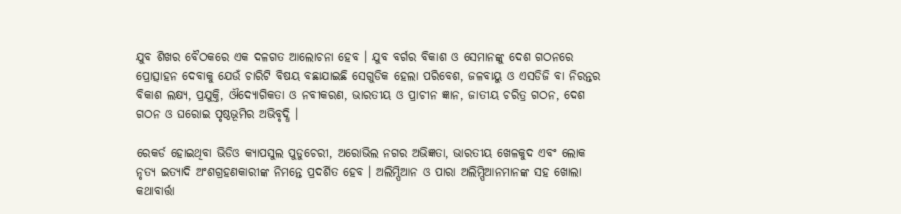ଯୁବ ଶିଖର ବୈଠକରେ ଏକ ଦଳଗତ ଆଲୋଚନା ହେବ । ଯୁବ ବର୍ଗର ବିକାଶ ଓ ସେମାନଙ୍କୁ ଦେଶ ଗଠନରେ ପ୍ରୋତ୍ସାହନ ଦେବାକୁ ଯେଉଁ ଚାରିଟି ବିଷୟ ବଛାଯାଇଛି ସେଗୁଡିକ ହେଲା ପରିବେଶ, ଜଳବାୟୁ ଓ ଏସଡିଜି ବା ନିରନ୍ତର ବିକାଶ ଲକ୍ଷ୍ୟ, ପ୍ରଯୁକ୍ତି, ଔଦ୍ୟୋଗିକତା ଓ ନବୀକରଣ, ଭାରତୀୟ ଓ ପ୍ରାଚୀନ ଜ୍ଞାନ, ଜାତୀୟ ଚରିତ୍ର ଗଠନ, ଦେଶ ଗଠନ ଓ ଘରୋଇ ପୃଷ୍ଠଭୂମିର ଅଭିବୃଦ୍ଧି ।

ରେକର୍ଡ ହୋଇଥିବା ଭିଡିଓ କ୍ୟାପସୁଲ ପୁଡୁଚେରୀ, ଅରୋଭିଲ ନଗର ଅଭିଜ୍ଞତା, ଭାରତୀୟ ଖେଳକୁଦ ଏବଂ ଲୋକ ନୃତ୍ୟ ଇତ୍ୟାଦି ଅଂଶଗ୍ରହଣକାରୀଙ୍କ ନିମନ୍ତେ ପ୍ରଦର୍ଶିତ ହେବ । ଅଲିମ୍ପିଆନ ଓ ପାରା ଅଲିମ୍ପିଆନମାନଙ୍କ ସହ ଖୋଲା କଥାବାର୍ତ୍ତା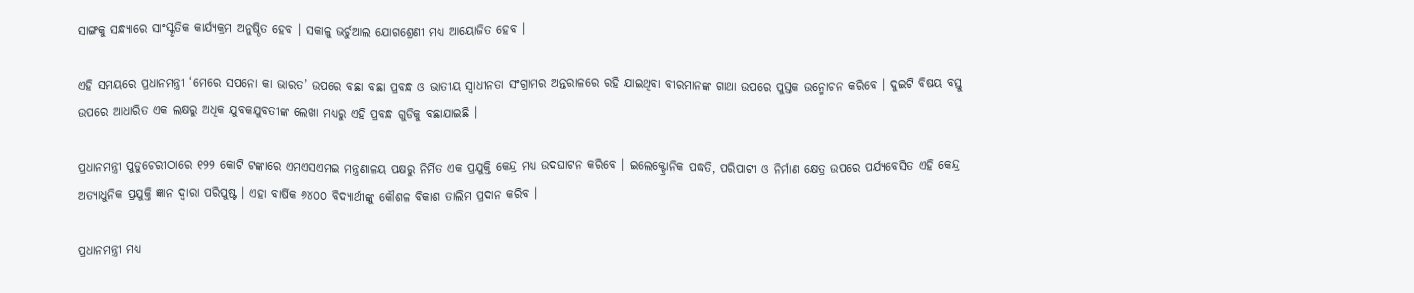ସାଙ୍ଗକୁ ସନ୍ଧ୍ୟାରେ ସାଂସ୍କୃତିକ କାର୍ଯ୍ୟକ୍ରମ ଅନୁଷ୍ଠିତ ହେବ । ସକାଳୁ ଭର୍ଚୁଆଲ ଯୋଗଶ୍ରେଣୀ ମଧ୍ୟ ଆୟୋଜିତ ହେବ ।

ଏହି ସମୟରେ ପ୍ରଧାନମନ୍ତ୍ରୀ ‘ମେରେ ସପନୋ କା ଭାରତ’ ଉପରେ ବଛା ବଛା ପ୍ରବନ୍ଧ ଓ ଭାତୀୟ ସ୍ୱାଧୀନତା ସଂଗ୍ରାମର ଅନ୍ତରାଳରେ ରହି ଯାଇଥିବା ବୀରମାନଙ୍କ ଗାଥା ଉପରେ ପୁସ୍ତକ ଉନ୍ମୋଚନ କରିବେ । ଦୁଇଟି ବିଷୟ ବସ୍ତୁ ଉପରେ ଆଧାରିତ ଏକ ଲକ୍ଷରୁ ଅଧିକ ଯୁବକଯୁବତୀଙ୍କ ଲେଖା ମଧ୍ୟରୁ ଏହି ପ୍ରବନ୍ଧ ଗୁଡିକୁ ବଛାଯାଇଛି ।

ପ୍ରଧାନମନ୍ତ୍ରୀ ପୁଡୁଚେରୀଠାରେ ୧୨୨ କୋଟି ଟଙ୍କାରେ ଏମଏସଏମଇ ମନ୍ତ୍ରଣାଳୟ ପକ୍ଷରୁ ନିର୍ମିତ ଏକ ପ୍ରଯୁକ୍ତି କେନ୍ଦ୍ର ମଧ୍ୟ ଉଦଘାଟନ କରିବେ । ଇଲେକ୍ଟ୍ରୋନିକ ପଦ୍ଧତି, ପରିପାଟୀ ଓ ନିର୍ମାଣ କ୍ଷେତ୍ର ଉପରେ ପର୍ଯ୍ୟବେସିତ ଏହି କେନ୍ଦ୍ର ଅତ୍ୟାଧୁନିକ ପ୍ରଯୁକ୍ତି ଜ୍ଞାନ ଦ୍ୱାରା ପରିପୁଷ୍ଟ । ଏହା ବାର୍ଷିକ ୬୪୦୦ ବିଦ୍ୟାର୍ଥୀଙ୍କୁ କୌଶଳ ବିକାଶ ତାଲିମ ପ୍ରଦାନ କରିବ ।

ପ୍ରଧାନମନ୍ତ୍ରୀ ମଧ୍ୟ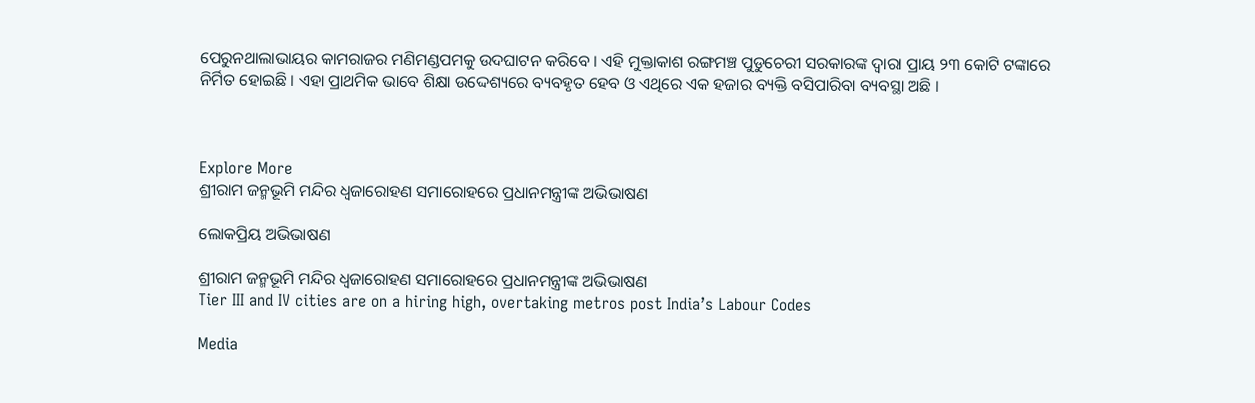ପେରୁନଥାଲାଭାୟର କାମରାଜର ମଣିମଣ୍ଡପମକୁ ଉଦଘାଟନ କରିବେ । ଏହି ମୁକ୍ତାକାଶ ରଙ୍ଗମଞ୍ଚ ପୁଡୁଚେରୀ ସରକାରଙ୍କ ଦ୍ୱାରା ପ୍ରାୟ ୨୩ କୋଟି ଟଙ୍କାରେ ନିର୍ମିତ ହୋଇଛି । ଏହା ପ୍ରାଥମିକ ଭାବେ ଶିକ୍ଷା ଉଦ୍ଦେଶ୍ୟରେ ବ୍ୟବହୃତ ହେବ ଓ ଏଥିରେ ଏକ ହଜାର ବ୍ୟକ୍ତି ବସିପାରିବା ବ୍ୟବସ୍ଥା ଅଛି ।



Explore More
ଶ୍ରୀରାମ ଜନ୍ମଭୂମି ମନ୍ଦିର ଧ୍ଵଜାରୋହଣ ସମାରୋହରେ ପ୍ରଧାନମନ୍ତ୍ରୀଙ୍କ ଅଭିଭାଷଣ

ଲୋକପ୍ରିୟ ଅଭିଭାଷଣ

ଶ୍ରୀରାମ ଜନ୍ମଭୂମି ମନ୍ଦିର ଧ୍ଵଜାରୋହଣ ସମାରୋହରେ ପ୍ରଧାନମନ୍ତ୍ରୀଙ୍କ ଅଭିଭାଷଣ
Tier III and IV cities are on a hiring high, overtaking metros post India’s Labour Codes

Media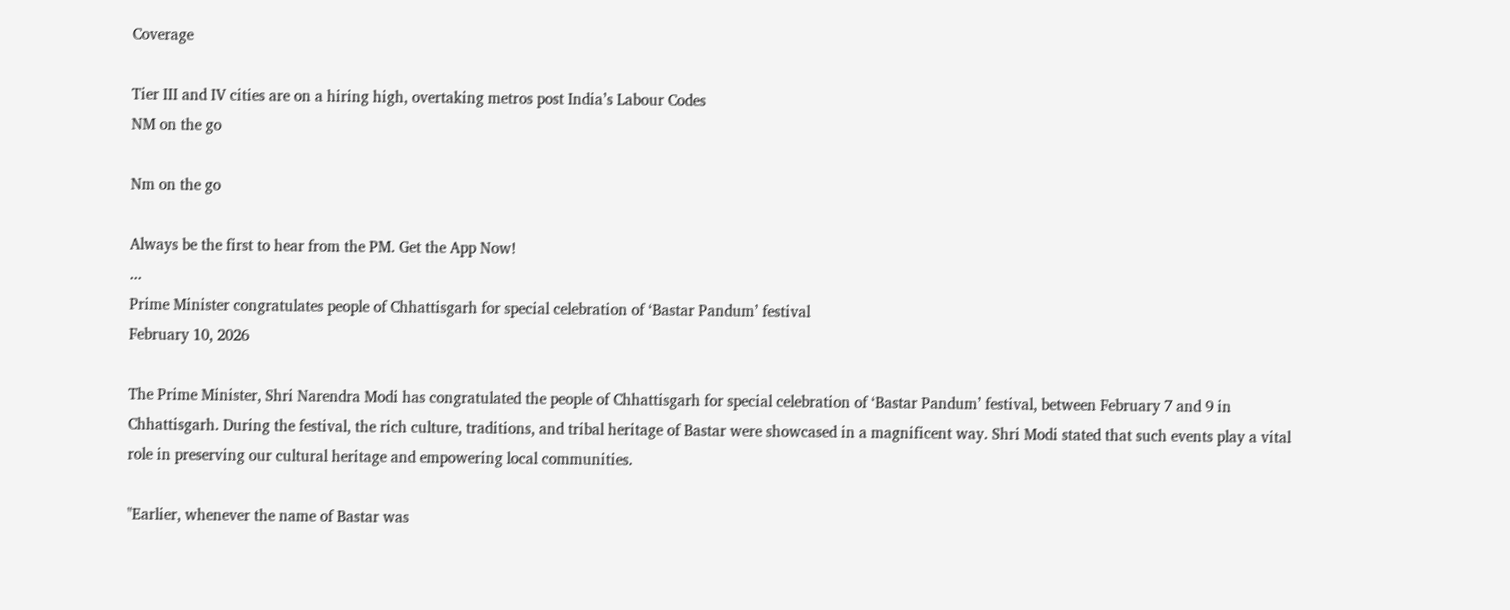Coverage

Tier III and IV cities are on a hiring high, overtaking metros post India’s Labour Codes
NM on the go

Nm on the go

Always be the first to hear from the PM. Get the App Now!
...
Prime Minister congratulates people of Chhattisgarh for special celebration of ‘Bastar Pandum’ festival
February 10, 2026

The Prime Minister, Shri Narendra Modi has congratulated the people of Chhattisgarh for special celebration of ‘Bastar Pandum’ festival, between February 7 and 9 in Chhattisgarh. During the festival, the rich culture, traditions, and tribal heritage of Bastar were showcased in a magnificent way. Shri Modi stated that such events play a vital role in preserving our cultural heritage and empowering local communities.

"Earlier, whenever the name of Bastar was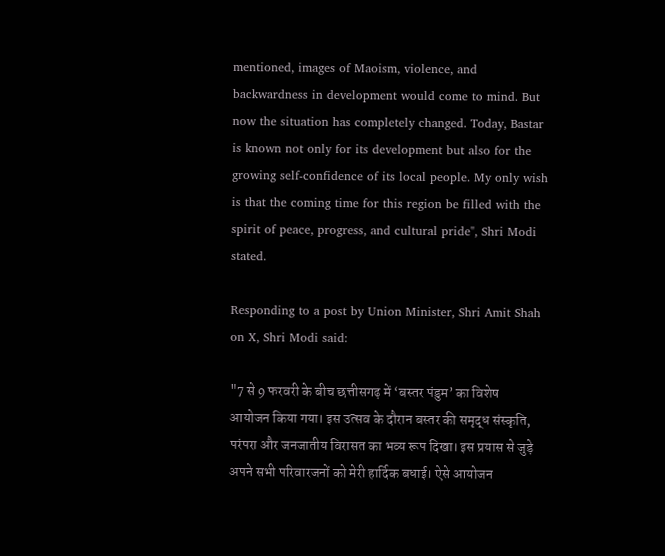mentioned, images of Maoism, violence, and backwardness in development would come to mind. But now the situation has completely changed. Today, Bastar is known not only for its development but also for the growing self-confidence of its local people. My only wish is that the coming time for this region be filled with the spirit of peace, progress, and cultural pride", Shri Modi stated.

Responding to a post by Union Minister, Shri Amit Shah on X, Shri Modi said:

"7 से 9 फरवरी के बीच छत्तीसगढ़ में ‘बस्तर पंडुम’ का विशेष आयोजन किया गया। इस उत्सव के दौरान बस्तर की समृद्ध संस्कृति, परंपरा और जनजातीय विरासत का भव्य रूप दिखा। इस प्रयास से जुड़े अपने सभी परिवारजनों को मेरी हार्दिक बधाई। ऐसे आयोजन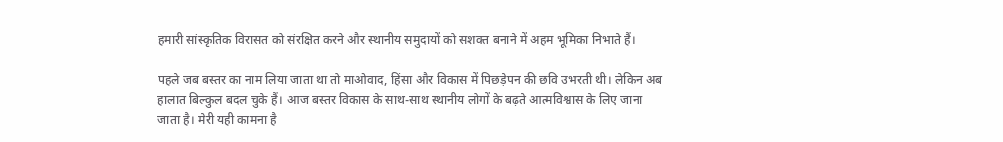हमारी सांस्कृतिक विरासत को संरक्षित करने और स्थानीय समुदायों को सशक्त बनाने में अहम भूमिका निभाते हैं।

पहले जब बस्तर का नाम लिया जाता था तो माओवाद, हिंसा और विकास में पिछड़ेपन की छवि उभरती थी। लेकिन अब हालात बिल्कुल बदल चुके हैं। आज बस्तर विकास के साथ-साथ स्थानीय लोगों के बढ़ते आत्मविश्वास के लिए जाना जाता है। मेरी यही कामना है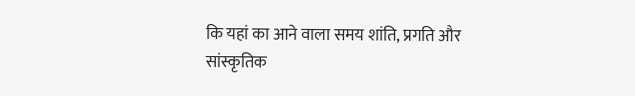कि यहां का आने वाला समय शांति, प्रगति और सांस्कृतिक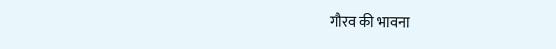गौरव की भावना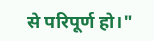से परिपूर्ण हो।"